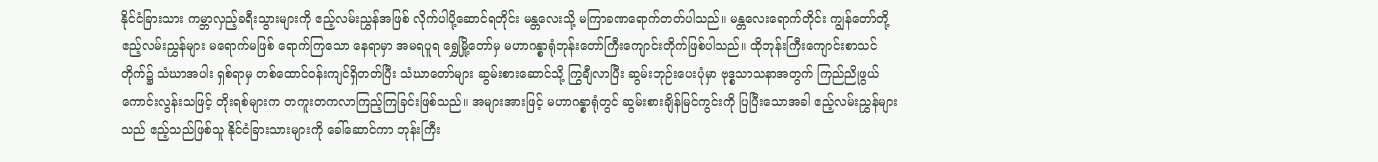နိုင်ငံခြားသား ကမ္ဘာလှည့်ခရီးသွားများကို ဧည့်လမ်းညွှန်အဖြစ် လိုက်ပါပို့ဆောင်ရတိုင်း မန္တလေးသို့ မကြာခဏရောက်တတ်ပါသည်။ မန္တလေးရောက်တိုင်း ကျွန်တော်တို့ ဧည့်လမ်းညွှန်များ မရောက်မဖြစ် ရောက်ကြသော နေရာမှာ အမရပူရ ရွှေမြို့တော်မှ မဟာဂန္စာရုံဘုန်းတော်ကြီးကျောင်းတိုက်ဖြစ်ပါသည်။ ထိုဘုန်းကြီးကျောင်းစာသင်တိုက်၌ သံဃာအပါး ရှစ်ရာမှ တစ်ထောင်ဝန်းကျင်ရှိတတ်ပြီး သံဃာတော်များ ဆွမ်းစားဆောင်သို့ ကြွချီလာပြီး ဆွမ်းဘုဉ်းပေးပုံမှာ ဗုဒ္စသာသနာအတွက် ကြည်ညိုဖွယ်ကောင်းလွန်းသဖြင့် တိုးရစ်များက တကူးတကလာကြည့်ကြခြင်းဖြစ်သည်။ အများအားဖြင့် မဟာဂန္စာရုံတွင် ဆွမ်းစားချိန်မြင်ကွင်းကို ပြပြီးသောအခါ ဧည့်လမ်းညွှန်များသည် ဧည့်သည်ဖြစ်သူ နိုင်ငံခြားသားများကို ခေါ်ဆောင်ကာ ဘုန်းကြီး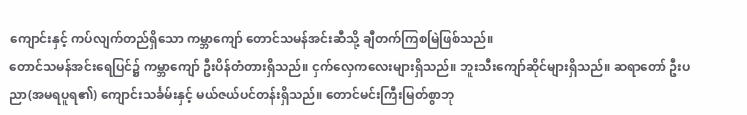ကျောင်းနှင့် ကပ်လျက်တည်ရှိသော ကမ္ဘာကျော် တောင်သမန်အင်းဆီသို့ ချီတက်ကြစမြဲဖြစ်သည်။
တောင်သမန်အင်းရေပြင်၌ ကမ္ဘာကျော် ဦးပိန်တံတားရှိသည်။ ငှက်လှေကလေးများရှိသည်။ ဘူးသီးကျော်ဆိုင်များရှိသည်။ ဆရာတော် ဦးပညာ(အမရပူရ၏) ကျောင်းသင်္ခမ်းနှင့် မယ်ဇယ်ပင်တန်းရှိသည်။ တောင်မင်းကြီးမြတ်စွာဘု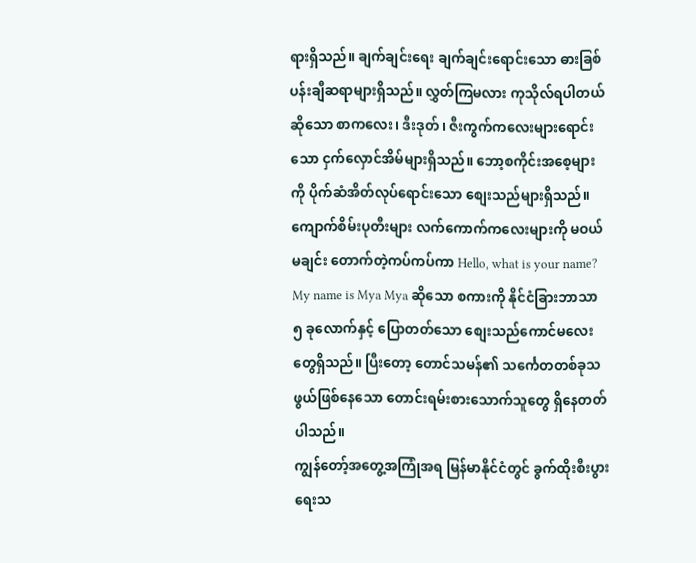ရားရှိသည်။ ချက်ချင်းရေး ချက်ချင်းရောင်းသော ဓားခြစ်ပန်းချီဆရာများရှိသည်။ လွှတ်ကြမလား ကုသိုလ်ရပါတယ်ဆိုသော စာကလေး၊ ဒီးဒုတ်၊ ဇီးကွက်ကလေးများရောင်းသော ငှက်လှောင်အိမ်များရှိသည်။ ဘော့စကိုင်းအစေ့များကို ပိုက်ဆံအိတ်လုပ်ရောင်းသော စျေးသည်များရှိသည်။ ကျောက်စိမ်းပုတီးများ လက်ကောက်ကလေးများကို မဝယ်မချင်း တောက်တဲ့ကပ်ကပ်ကာ Hello, what is your name? My name is Mya Mya ဆိုသော စကားကို နိုင်ငံခြားဘာသာ ၅ ခုလောက်နှင့် ပြောတတ်သော စျေးသည်ကောင်မလေးတွေရှိသည်။ ပြီးတော့ တောင်သမန်၏ သင်္ကေတတစ်ခုသဖွယ်ဖြစ်နေသော တောင်းရမ်းစားသောက်သူတွေ ရှိနေတတ်ပါသည်။
ကျွန်တော့်အတွေ့အကြုံအရ မြန်မာနိုင်ငံတွင် ခွက်ထိုးစီးပွားရေးသ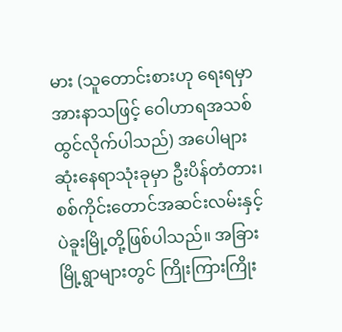မား (သူတောင်းစားဟု ရေးရမှာ အားနာသဖြင့် ဝေါဟာရအသစ် ထွင်လိုက်ပါသည်) အပေါများဆုံးနေရာသုံးခုမှာ ဦးပိန်တံတား၊ စစ်ကိုင်းတောင်အဆင်းလမ်းနှင့် ပဲခူးမြို့တို့ဖြစ်ပါသည်။ အခြားမြို့ရွာများတွင် ကြိုးကြားကြိုး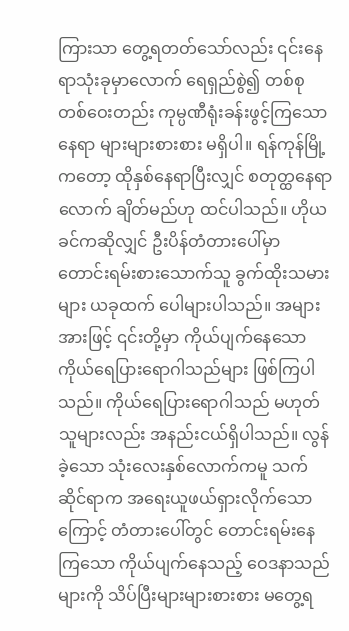ကြားသာ တွေ့ရတတ်သော်လည်း ၎င်းနေရာသုံးခုမှာလောက် ရေရှည်စွဲ၍ တစ်စုတစ်ဝေးတည်း ကုမ္ပဏီရုံးခန်းဖွင့်ကြသောနေရာ များများစားစား မရှိပါ။ ရန်ကုန်မြို့ကတော့ ထိုနှစ်နေရာပြီးလျှင် စတုတ္ထနေရာလောက် ချိတ်မည်ဟု ထင်ပါသည်။ ဟိုယခင်ကဆိုလျှင် ဦးပိန်တံတားပေါ်မှာ တောင်းရမ်းစားသောက်သူ ခွက်ထိုးသမားများ ယခုထက် ပေါများပါသည်။ အများအားဖြင့် ၎င်းတို့မှာ ကိုယ်ပျက်နေသော ကိုယ်ရေပြားရောဂါသည်များ ဖြစ်ကြပါသည်။ ကိုယ်ရေပြားရောဂါသည် မဟုတ်သူများလည်း အနည်းငယ်ရှိပါသည်။ လွန်ခဲ့သော သုံးလေးနှစ်လောက်ကမူ သက်ဆိုင်ရာက အရေးယူဖယ်ရှားလိုက်သောကြောင့် တံတားပေါ်တွင် တောင်းရမ်းနေကြသော ကိုယ်ပျက်နေသည့် ဝေဒနာသည်များကို သိပ်ပြီးများများစားစား မတွေ့ရ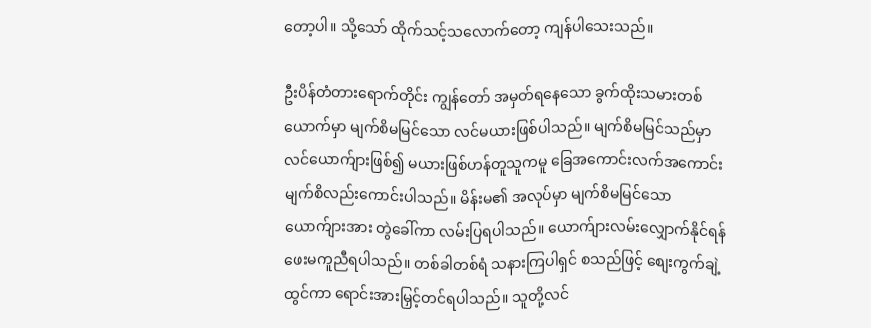တော့ပါ။ သို့သော် ထိုက်သင့်သလောက်တော့ ကျန်ပါသေးသည်။

ဦးပိန်တံတားရောက်တိုင်း ကျွန်တော် အမှတ်ရနေသော ခွက်ထိုးသမားတစ်ယောက်မှာ မျက်စိမမြင်သော လင်မယားဖြစ်ပါသည်။ မျက်စိမမြင်သည်မှာ လင်ယောက်ျားဖြစ်၍ မယားဖြစ်ဟန်တူသူကမူ ခြေအကောင်းလက်အကောင်း မျက်စိလည်းကောင်းပါသည်။ မိန်းမ၏ အလုပ်မှာ မျက်စိမမြင်သောယောက်ျားအား တွဲခေါ်ကာ လမ်းပြရပါသည်။ ယောက်ျားလမ်းလျှောက်နိုင်ရန် ဖေးမကူညီရပါသည်။ တစ်ခါတစ်ရံ သနားကြပါရှင် စသည်ဖြင့် စျေးကွက်ချဲ့ထွင်ကာ ရောင်းအားမြှင့်တင်ရပါသည်။ သူတို့လင်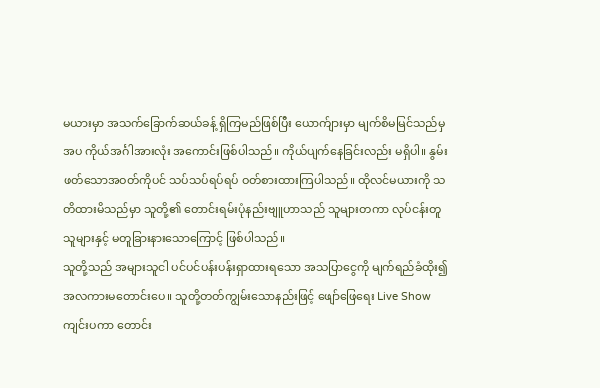မယားမှာ အသက်ခြောက်ဆယ်ခန့် ရှိကြမည်ဖြစ်ပြီး ယောက်ျားမှာ မျက်စိမမြင်သည်မှအပ ကိုယ်အင်္ဂါအားလုံး အကောင်းဖြစ်ပါသည်။ ကိုယ်ပျက်နေခြင်းလည်း မရှိပါ။ နွမ်းဖတ်သောအဝတ်ကိုပင် သပ်သပ်ရပ်ရပ် ဝတ်စားထားကြပါသည်။ ထိုလင်မယားကို သတိထားမိသည်မှာ သူတို့၏ တောင်းရမ်းပုံနည်းဗျူဟာသည် သူများတကာ လုပ်ငန်းတူသူများနှင့် မတူခြားနားသောကြောင့် ဖြစ်ပါသည်။
သူတို့သည် အများသူငါ ပင်ပင်ပန်းပန်းရှာထားရသော အသပြာငွေကို မျက်ရည်ခံထိုး၍ အလကားမတောင်းပေ။ သူတို့တတ်ကျွမ်းသောနည်းဖြင့် ဖျော်ဖြေရေး Live Show ကျင်းပကာ တောင်း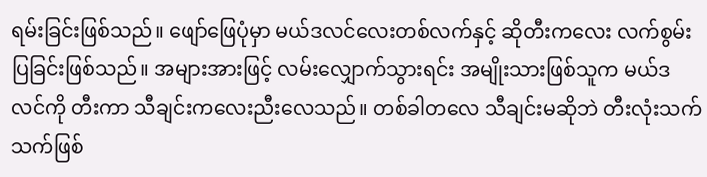ရမ်းခြင်းဖြစ်သည်။ ဖျော်ဖြေပုံမှာ မယ်ဒလင်လေးတစ်လက်နှင့် ဆိုတီးကလေး လက်စွမ်းပြခြင်းဖြစ်သည်။ အများအားဖြင့် လမ်းလျှောက်သွားရင်း အမျိုးသားဖြစ်သူက မယ်ဒလင်ကို တီးကာ သီချင်းကလေးညီးလေသည်။ တစ်ခါတလေ သီချင်းမဆိုဘဲ တီးလုံးသက်သက်ဖြစ်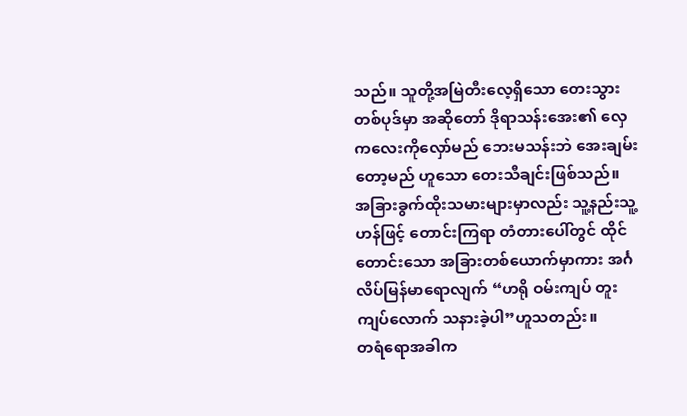သည်။ သူတို့အမြဲတီးလေ့ရှိသော တေးသွားတစ်ပုဒ်မှာ အဆိုတော် ဒိုရာသန်းအေး၏ လှေကလေးကိုလှော်မည် ဘေးမသန်းဘဲ အေးချမ်းတော့မည် ဟူသော တေးသီချင်းဖြစ်သည်။ အခြားခွက်ထိုးသမားများမှာလည်း သူ့နည်းသူ့ဟန်ဖြင့် တောင်းကြရာ တံတားပေါ်တွင် ထိုင်တောင်းသော အခြားတစ်ယောက်မှာကား အင်္ဂလိပ်မြန်မာရောလျက် “ဟရို ဝမ်းကျပ် တူးကျပ်လောက် သနားခဲ့ပါ”ဟူသတည်း။
တရံရောအခါက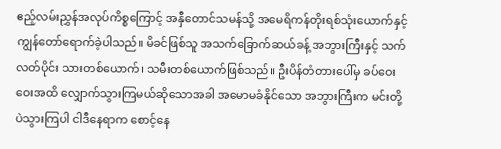ဧည့်လမ်းညွှန်အလုပ်ကိစ္စကြောင့် အနှီတောင်သမန်သို့ အမေရိကန်တိုးရစ်သုံးယောက်နှင့် ကျွန်တော်ရောက်ခဲ့ပါသည်။ မိခင်ဖြစ်သူ အသက်ခြောက်ဆယ်ခန့် အဘွားကြီးနှင့် သက်လတ်ပိုင်း သားတစ်ယောက်၊ သမီးတစ်ယောက်ဖြစ်သည်။ ဦးပိန်တံတားပေါ်မှ ခပ်ဝေးဝေးအထိ လျှောက်သွားကြမယ်ဆိုသောအခါ အမောမခံနိုင်သော အဘွားကြီးက မင်းတို့ပဲသွားကြပါ ငါဒီနေရာက စောင့်နေ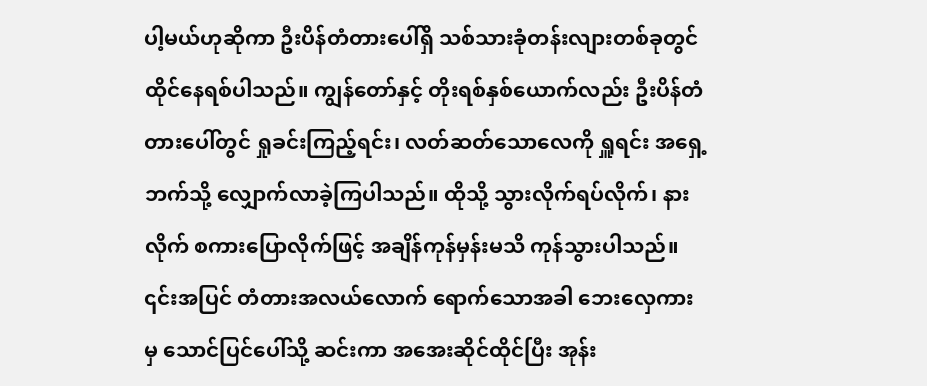ပါ့မယ်ဟုဆိုကာ ဦးပိန်တံတားပေါ်ရှိ သစ်သားခုံတန်းလျားတစ်ခုတွင် ထိုင်နေရစ်ပါသည်။ ကျွန်တော်နှင့် တိုးရစ်နှစ်ယောက်လည်း ဦးပိန်တံတားပေါ်တွင် ရှုခင်းကြည့်ရင်း၊ လတ်ဆတ်သောလေကို ရှူရင်း အရှေ့ဘက်သို့ လျှောက်လာခဲ့ကြပါသည်။ ထိုသို့ သွားလိုက်ရပ်လိုက်၊ နားလိုက် စကားပြောလိုက်ဖြင့် အချိန်ကုန်မှန်းမသိ ကုန်သွားပါသည်။ ၎င်းအပြင် တံတားအလယ်လောက် ရောက်သောအခါ ဘေးလှေကားမှ သောင်ပြင်ပေါ်သို့ ဆင်းကာ အအေးဆိုင်ထိုင်ပြီး အုန်း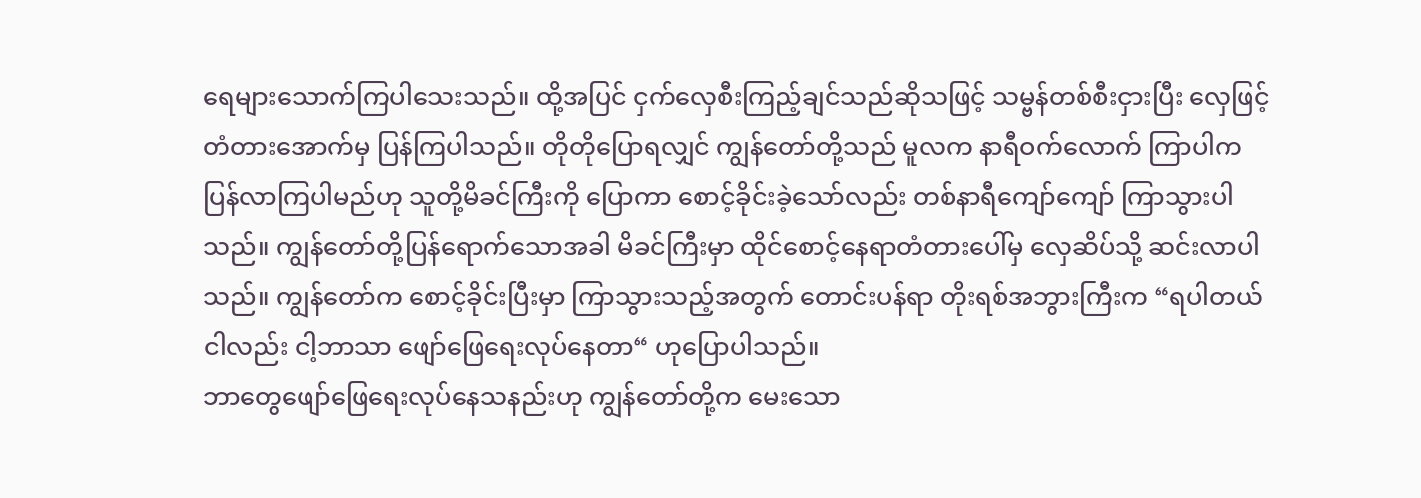ရေများသောက်ကြပါသေးသည်။ ထို့အပြင် ငှက်လှေစီးကြည့်ချင်သည်ဆိုသဖြင့် သမ္ဗန်တစ်စီးငှားပြီး လှေဖြင့် တံတားအောက်မှ ပြန်ကြပါသည်။ တိုတိုပြောရလျှင် ကျွန်တော်တို့သည် မူလက နာရီဝက်လောက် ကြာပါက ပြန်လာကြပါမည်ဟု သူတို့မိခင်ကြီးကို ပြောကာ စောင့်ခိုင်းခဲ့သော်လည်း တစ်နာရီကျော်ကျော် ကြာသွားပါသည်။ ကျွန်တော်တို့ပြန်ရောက်သောအခါ မိခင်ကြီးမှာ ထိုင်စောင့်နေရာတံတားပေါ်မှ လှေဆိပ်သို့ ဆင်းလာပါသည်။ ကျွန်တော်က စောင့်ခိုင်းပြီးမှာ ကြာသွားသည့်အတွက် တောင်းပန်ရာ တိုးရစ်အဘွားကြီးက “ရပါတယ် ငါလည်း ငါ့ဘာသာ ဖျော်ဖြေရေးလုပ်နေတာ“ ဟုပြောပါသည်။
ဘာတွေဖျော်ဖြေရေးလုပ်နေသနည်းဟု ကျွန်တော်တို့က မေးသော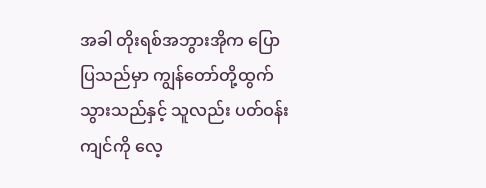အခါ တိုးရစ်အဘွားအိုက ပြောပြသည်မှာ ကျွန်တော်တို့ထွက်သွားသည်နှင့် သူလည်း ပတ်ဝန်းကျင်ကို လေ့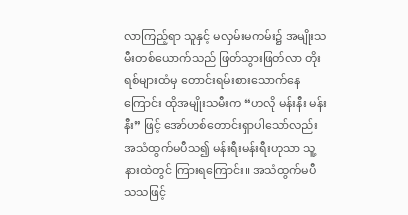လာကြည့်ရာ သူနှင့် မလှမ်းမကမ်း၌ အမျိုးသမီးတစ်ယောက်သည် ဖြတ်သွားဖြတ်လာ တိုးရစ်များထံမှ တောင်းရမ်းစားသောက်နေကြောင်း ထိုအမျိုးသမီးက “ဟလို မန်းနီး မန်းနီး” ဖြင့် အော်ဟစ်တောင်းရှာပါသော်လည်း အသံထွက်မပီသ၍ မန်းရီးမန်းရီးဟုသာ သူ့နားထဲတွင် ကြားရကြောင်း။ အသံထွက်မပီသသဖြင့်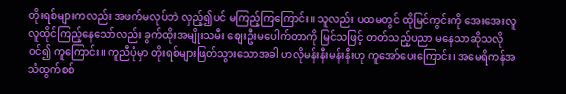တိုးရစ်များကလည်း အဖက်မလုပ်ဘဲ လှည့်၍ပင် မကြည့်ကြကြောင်း။ သူလည်း ပထမတွင် ထိုမြင်ကွင်းကို အေးအေးလူလူထိုင်ကြည့်နေသော်လည်း ခွက်ထိုးအမျိုးသမီး စျေးဦးမပေါက်တာကို မြင်သဖြင့် တတ်သည့်ပညာ မနေသာဆိုသလို ဝင်၍ ကူကြောင်း။ ကူညီပုံမှာ တိုးရစ်များဖြတ်သွားသောအခါ ဟလိုမန်းနီးမန်းနီးဟု ကူအော်ပေးကြောင်း၊ အမေရိကန်အသံထွက်စစ်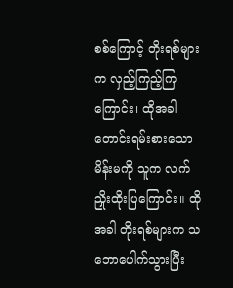စစ်ကြောင့် တိုးရစ်များက လှည့်ကြည့်ကြကြောင်း၊ ထိုအခါ တောင်းရမ်းစားသောမိန်းမကို သူက လက်ညှိုးထိုးပြကြောင်း။ ထိုအခါ တိုးရစ်များက သဘောပေါက်သွားပြီး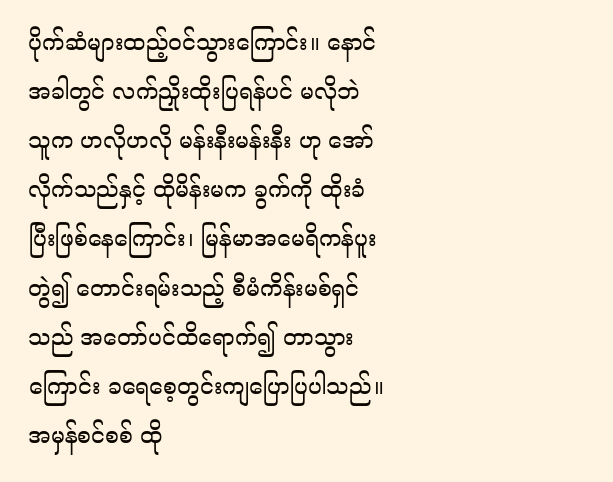ပိုက်ဆံများထည့်ဝင်သွားကြောင်း။ နောင်အခါတွင် လက်ညှိုးထိုးပြရန်ပင် မလိုဘဲ သူက ဟလိုဟလို မန်းနီးမန်းနီး ဟု အော်လိုက်သည်နှင့် ထိုမိန်းမက ခွက်ကို ထိုးခံပြီးဖြစ်နေကြောင်း၊ မြန်မာအမေရိကန်ပူးတွဲ၍ တောင်းရမ်းသည့် စီမံကိန်းမစ်ရှင်သည် အတော်ပင်ထိရောက်၍ တာသွားကြောင်း ခရေစေ့တွင်းကျပြောပြပါသည်။
အမှန်စင်စစ် ထို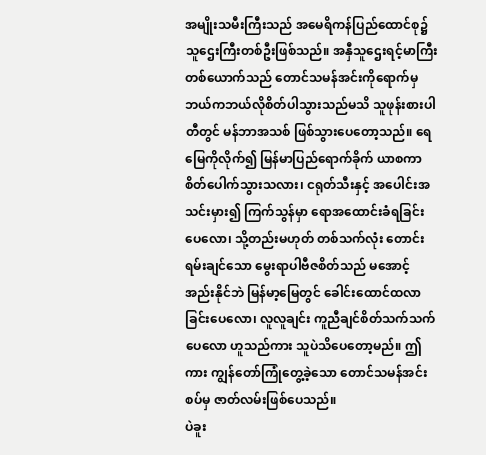အမျိုးသမီးကြီးသည် အမေရိကန်ပြည်ထောင်စု၌ သူဌေးကြီးတစ်ဦးဖြစ်သည်။ အနှီသူဌေးရင့်မာကြီးတစ်ယောက်သည် တောင်သမန်အင်းကိုရောက်မှ ဘယ်ကဘယ်လိုစိတ်ပါသွားသည်မသိ သူဖုန်းစားပါတီတွင် မန်ဘာအသစ် ဖြစ်သွားပေတော့သည်။ ရေမြေကိုလိုက်၍ မြန်မာပြည်ရောက်ခိုက် ယာစကာစိတ်ပေါက်သွားသလား၊ ငရုတ်သီးနှင့် အပေါင်းအသင်းမှား၍ ကြက်သွန်မှာ ရောအထောင်းခံရခြင်းပေလော၊ သို့တည်းမဟုတ် တစ်သက်လုံး တောင်းရမ်းချင်သော မွေးရာပါဗီဇစိတ်သည် မအောင့်အည်းနိုင်ဘဲ မြန်မာ့မြေတွင် ခေါင်းထောင်ထလာခြင်းပေလော၊ လူလူချင်း ကူညီချင်စိတ်သက်သက်ပေလော ဟူသည်ကား သူပဲသိပေတော့မည်။ ဤကား ကျွန်တော်ကြုံတွေ့ခဲ့သော တောင်သမန်အင်းစပ်မှ ဇာတ်လမ်းဖြစ်ပေသည်။
ပဲခူး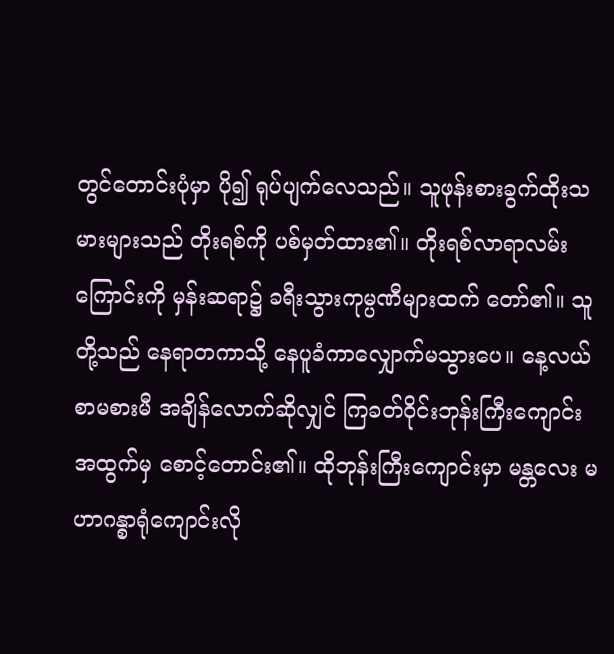တွင်တောင်းပုံမှာ ပို၍ ရုပ်ပျက်လေသည်။ သူဖုန်းစားခွက်ထိုးသမားများသည် တိုးရစ်ကို ပစ်မှတ်ထား၏။ တိုးရစ်လာရာလမ်းကြောင်းကို မှန်းဆရာ၌ ခရီးသွားကုမ္ပဏီများထက် တော်၏။ သူတို့သည် နေရာတကာသို့ နေပူခံကာလျှောက်မသွားပေ။ နေ့လယ်စာမစားမီ အချိန်လောက်ဆိုလျှင် ကြခတ်ဝိုင်းဘုန်းကြီးကျောင်းအထွက်မှ စောင့်တောင်း၏။ ထိုဘုန်းကြီးကျောင်းမှာ မန္တလေး မဟာဂန္စာရုံကျောင်းလို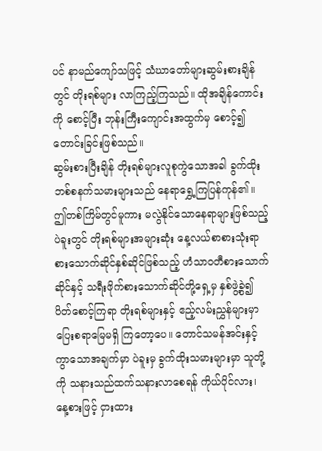ပင် နာမည်ကျော်သဖြင့် သံဃာတော်များဆွမ်းစားချိန်တွင် တိုးရစ်များ လာကြည့်ကြသည်။ ထိုအချိန်ကောင်းကို စောင့်ပြီး ဘုန်းကြီးကျောင်းအထွက်မှ စောင့်၍ တောင်းခြင်းဖြစ်သည်။
ဆွမ်းစားပြီးချိန် တိုးရစ်များလူစုကွဲသောအခါ ခွက်ထိုးဘစ်စနက်သမားများသည် နေရာရွှေ့ကြပြန်ကုန်၏။ ဤတစ်ကြိမ်တွင်မူကား မလွဲနိုင်သောနေရာများဖြစ်သည့် ပဲခူးတွင် တိုးရစ်များအများဆုံး နေ့လယ်စာစားသုံးရာ စားသောက်ဆိုင်နှစ်ဆိုင်ဖြစ်သည့် ဟံသာဝတီစားသောက်ဆိုင်နှင့် သရီးဖိုက်စားသောက်ဆိုင်တို့ရှေ့မှ နှစ်ဖွဲ့ခွဲ၍ ပိတ်စောင့်ကြရာ တိုးရစ်များနှင့် ဧည့်လမ်းညွှန်များမှာ ပြေးစရာမြေမရှိ ကြတော့ပေ။ တောင်သမန်အင်းနှင့် ကွာသောအချက်မှာ ပဲခူးမှ ခွက်ထိုးသမားများမှာ သူတို့ကို သနားသည်ထက်သနားလာစေရန် ကိုယ်ပိုင်လား၊ နေ့စားဖြင့် ငှားထား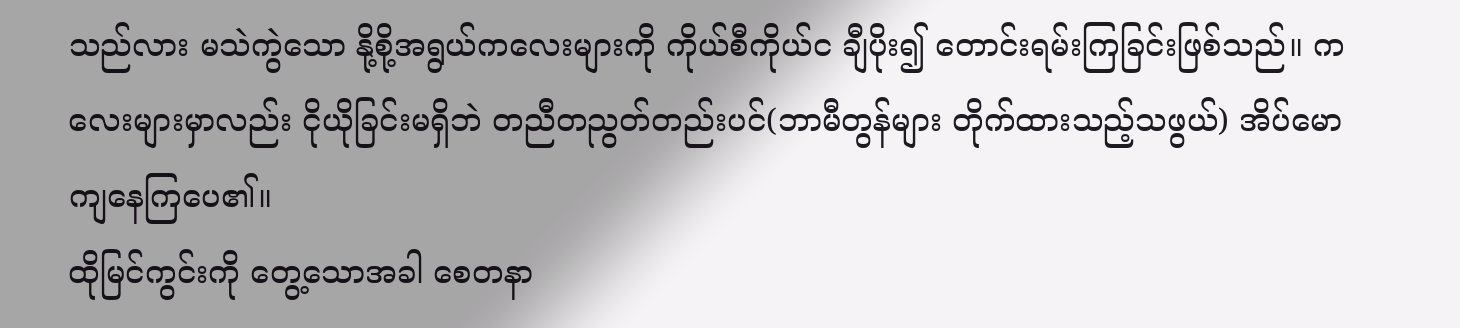သည်လား မသဲကွဲသော နို့စို့အရွယ်ကလေးများကို ကိုယ်စီကိုယ်င ချီပိုး၍ တောင်းရမ်းကြခြင်းဖြစ်သည်။ ကလေးများမှာလည်း ငိုယိုခြင်းမရှိဘဲ တညီတညွတ်တည်းပင်(ဘာမီတွန်များ တိုက်ထားသည့်သဖွယ်) အိပ်မောကျနေကြပေ၏။
ထိုမြင်ကွင်းကို တွေ့သောအခါ စေတနာ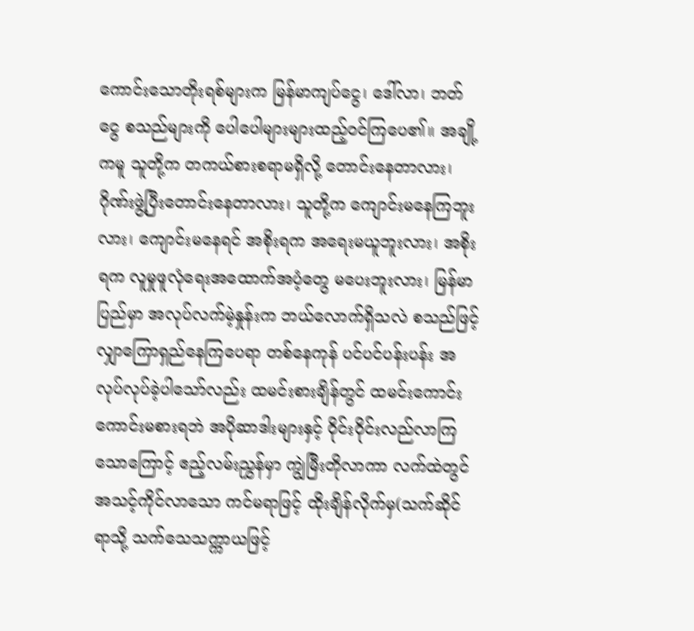ကောင်းသောတိုးရစ်များက မြန်မာကျပ်ငွေ၊ ဒေါ်လာ၊ ဘတ်ငွေ စသည်များကို ပေါပေါများများထည့်ဝင်ကြပေ၏။ အချို့ကမူ သူတို့က တကယ်စားစရာမရှိလို့ တောင်းနေတာလား၊ ဂိုဏ်းဖွဲ့ပြီးတောင်းနေတာလား၊ သူတို့က ကျောင်းမနေကြဘူးလား၊ ကျောင်းမနေရင် အစိုးရက အရေးမယူဘူးလား၊ အစိုးရက လူမှုဖူလုံရေးအထောက်အပံ့တွေ မပေးဘူးလား၊ မြန်မာပြည်မှာ အလုပ်လက်မဲ့နှုန်းက ဘယ်လောက်ရှိသလဲ စသည်ဖြင့် လျှာကြောရှည်နေကြပေရာ တစ်နေကုန် ပင်ပင်ပန်းပန်း အလုပ်လုပ်ခဲ့ပါသော်လည်း ထမင်းစားချိန်တွင် ထမင်းကောင်းကောင်းမစားရဘဲ အပိုဆာဒါးများနှင့် ဝိုင်းဝိုင်းလည်လာကြသောကြောင့် ဧည့်လမ်းညွှန်မှာ ကျွဲမြီးတိုလာကာ လက်ထဲတွင် အသင့်ကိုင်လာသော ကင်မရာဖြင့် ထိုးချိန်လိုက်မှ(သက်ဆိုင်ရာသို့ သက်သေသက္ကာယဖြင့်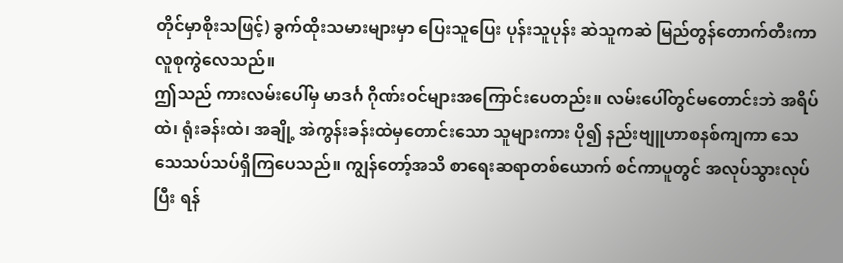တိုင်မှာစိုးသဖြင့်) ခွက်ထိုးသမားများမှာ ပြေးသူပြေး ပုန်းသူပုန်း ဆဲသူကဆဲ မြည်တွန်တောက်တီးကာ လူစုကွဲလေသည်။
ဤသည် ကားလမ်းပေါ်မှ မာဒင်္ဂ ဂိုဏ်းဝင်များအကြောင်းပေတည်း။ လမ်းပေါ်တွင်မတောင်းဘဲ အရိပ်ထဲ၊ ရုံးခန်းထဲ၊ အချို့ အဲကွန်းခန်းထဲမှတောင်းသော သူများကား ပို၍ နည်းဗျူဟာစနစ်ကျကာ သေသေသပ်သပ်ရှိကြပေသည်။ ကျွန်တော့်အသိ စာရေးဆရာတစ်ယောက် စင်ကာပူတွင် အလုပ်သွားလုပ်ပြီး ရန်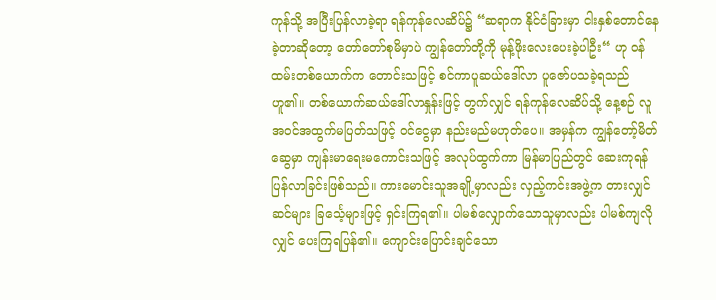ကုန်သို့ အပြီးပြန်လာခဲ့ရာ ရန်ကုန်လေဆိပ်၌ “ဆရာက နိုင်ငံခြားမှာ ငါးနှစ်တောင်နေခဲ့တာဆိုတော့ တော်တော်စုမိမှာပဲ ကျွန်တော်တို့ကို မုန့်ဖိုးလေးပေးခဲ့ပါဦး“ ဟု ဝန်ထမ်းတစ်ယောက်က တောင်းသဖြင့် စင်ကာပူဆယ်ဒေါ်လာ ပူဇော်ပသခဲ့ရသည်ဟူ၏။ တစ်ယောက်ဆယ်ဒေါ်လာနှုန်းဖြင့် တွက်လျှင် ရန်ကုန်လေဆိပ်သို့ နေ့စဉ် လူအဝင်အထွက်မပြတ်သဖြင့် ဝင်ငွေမှာ နည်းမည်မဟုတ်ပေ။ အမှန်က ကျွန်တော့်မိတ်ဆွေမှာ ကျန်းမာရေးမကောင်းသဖြင့် အလုပ်ထွက်ကာ မြန်မာပြည်တွင် ဆေးကုရန် ပြန်လာခြင်းဖြစ်သည်။ ကားမောင်းသူအချို့မှာလည်း လှည့်ကင်းအဖွဲ့က တားလျှင် ဆင်များ ခြင်္သေ့များဖြင့် ရှင်းကြရ၏။ ပါမစ်လျှောက်သောသူမှာလည်း ပါမစ်ကျလိုလျှင် ပေးကြရပြန်၏။ ကျောင်းပြောင်းချင်သော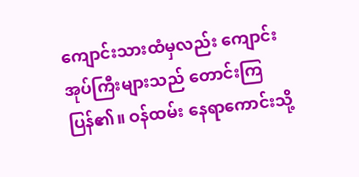ကျောင်းသားထံမှလည်း ကျောင်းအုပ်ကြီးများသည် တောင်းကြပြန်၏။ ဝန်ထမ်း နေရာကောင်းသို့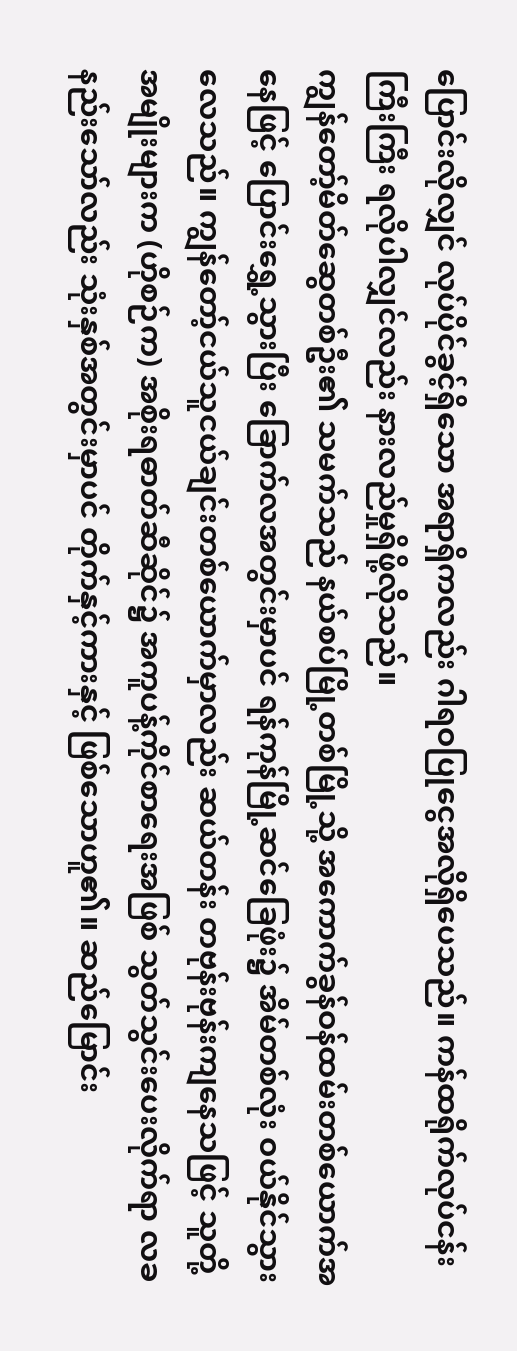ပြောင်းလိုလျှင် လုပ်ပိုင်ခွင့်ရှိသော အရာရှိကလည်း ဂါရဝပြုငွေအလိုရှိပေသည်။ ကန်ထရိုက်လုပ်ငန်းကြီးကြီး ရလိုပါလျှင်လည်း နားလည်မှုရှိဖို့လိုသည်။
ကျွန်တော့်မိတ်ဆွေတစ်ဦး၏ သမက်သည် နယ်စပ်မြို့တစ်မြို့သို့ အကောက်ခွန်ဝန်ထမ်းတစ်ယောက်အနေဖြင့် ပြောင်းရွှေ့သွားပြီး ခြောက်လအတွင်းမှာပင် ရန်ကုန်မြို့ဆင်ခြေဖုံး၌ အိမ်တစ်လုံး ဝယ်နိုင်သွားလေသည်။ ကျွန်တော့်ငယ်သူငယ်ချင်းတစ်ယောက်မှာလည်း ဆယ်တန်း တဗုန်းဗုန်းကျနေသဖြင့် သူတို့အမျိုးများက (ဟိုစဉ်က) အစိုးရဓာတ်ဆီဆိုင်၌ အကူပန့်ကိုင်စာရေးအဖြစ် သွတ်သွင်းပေးလိုက်ရာ လခနည်းသော်လည်း သုံးနှစ်အတွင်းမှာပင် တိုက်နှင့်ကားနှင့် ဖြစ်သောဟူ၏။ ဆည်မြောင်း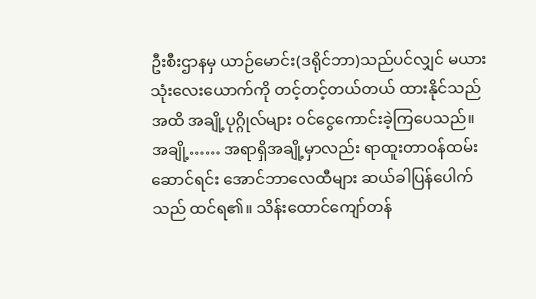ဦးစီးဌာနမှ ယာဉ်မောင်း(ဒရိုင်ဘာ)သည်ပင်လျှင် မယားသုံးလေးယောက်ကို တင့်တင့်တယ်တယ် ထားနိုင်သည်အထိ အချို့ပုဂ္ဂိုလ်များ ဝင်ငွေကောင်းခဲ့ကြပေသည်။ အချို့…… အရာရှိအချို့မှာလည်း ရာထူးတာဝန်ထမ်းဆောင်ရင်း အောင်ဘာလေထီများ ဆယ်ခါပြန်ပေါက်သည် ထင်ရ၏။ သိန်းထောင်ကျော်တန်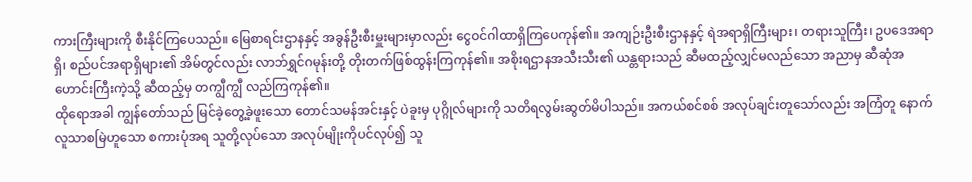ကားကြီးများကို စီးနိုင်ကြပေသည်။ မြေစာရင်းဌာနနှင့် အခွန်ဦးစီးမှူးများမှာလည်း ငွေဝင်ဂါထာရှိကြပေကုန်၏။ အကျဉ်းဦးစီးဌာနနှင့် ရဲအရာရှိကြီးများ၊ တရားသူကြီး၊ ဥပဒေအရာရှိ၊ စည်ပင်အရာရှိများ၏ အိမ်တွင်လည်း လာဘ်ရွှင်ဂမုန်းတို့ တိုးတက်ဖြစ်ထွန်းကြကုန်၏။ အစိုးရဌာနအသီးသီး၏ ယန္တရားသည် ဆီမထည့်လျှင်မလည်သော အညာမှ ဆီဆုံအဟောင်းကြီးကဲ့သို့ ဆီထည့်မှ တကျွီကျွီ လည်ကြကုန်၏။
ထိုရောအခါ ကျွန်တော်သည် မြင်ခဲ့တွေ့ခဲ့ဖူးသော တောင်သမန်အင်းနှင့် ပဲခူးမှ ပုဂ္ဂိုလ်များကို သတိရလွမ်းဆွတ်မိပါသည်။ အကယ်စင်စစ် အလုပ်ချင်းတူသော်လည်း အကြံတူ နောက်လူသာစမြဲဟူသော စကားပုံအရ သူတို့လုပ်သော အလုပ်မျိုးကိုပင်လုပ်၍ သူ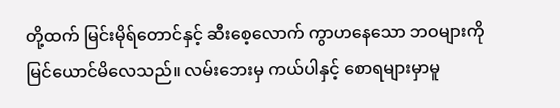တို့ထက် မြင်းမိုရ်တောင်နှင့် ဆီးစေ့လောက် ကွာဟနေသော ဘဝများကို မြင်ယောင်မိလေသည်။ လမ်းဘေးမှ ကယ်ပါနှင့် စောရများမှာမူ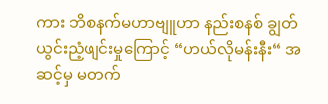ကား ဘိစနက်မဟာဗျူဟာ နည်းစနစ် ချွတ်ယွင်းညံ့ဖျင်းမှုကြောင့် “ဟယ်လိုမန်းနီး“ အဆင့်မှ မတက်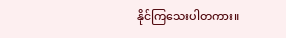နိုင်ကြသေးပါတကား။